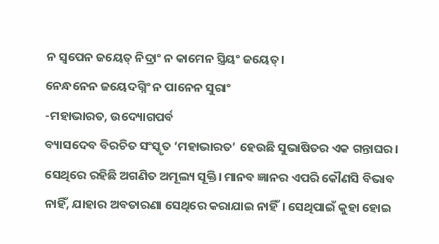ନ ସ୍ବପେନ ଜୟେତ୍‌ ନିଦ୍ରାଂ ନ କାମେନ ସ୍ତ୍ରିୟଂ ଜୟେତ୍‌।
ନେନ୍ଧନେନ ଜୟେଦଗ୍ନିଂ ନ ପାନେନ ସୁରାଂ
-ମହାଭାରତ, ଉଦ୍ୟୋଗପର୍ବ
ବ୍ୟାସଦେବ ବିରଚିତ ସଂସ୍କୃତ ‘ମହାଭାରତ’ ହେଉଛି ସୁଭାଷିତର ଏକ ଗନ୍ତାଘର। ସେଥିରେ ରହିଛି ଅଗଣିତ ଅମୂଲ୍ୟ ସୂକ୍ତି। ମାନବ ଜ୍ଞାନର ଏପରି କୌଣସି ବିଭାବ ନାହିଁ, ଯାହାର ଅବତାରଣା ସେଥିରେ କରାଯାଇ ନାହିଁ। ସେଥିପାଇଁ‌ କୁହା ହୋଇ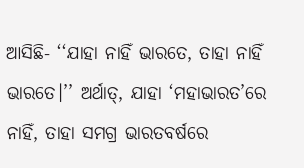ଆସିଛି- ‘‘ଯାହା ନାହିଁ ଭାରତେ, ତାହା ନାହିଁ ଭାରତେ।’’ ଅର୍ଥାତ୍‌, ଯାହା ‘ମହାଭାରତ’ରେ ନାହିଁ, ତାହା ସମଗ୍ର ଭାରତବର୍ଷରେ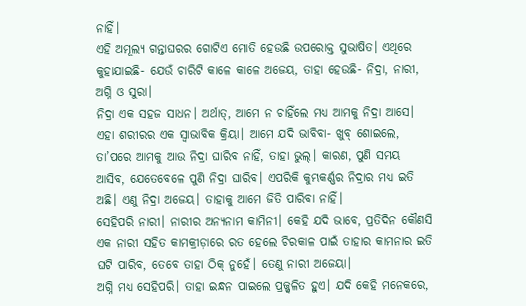ନାହିଁ।
ଏହି ଅମୂଲ୍ୟ ଗନ୍ତାଘରର ଗୋଟିଏ ମୋତି ହେଉଛି ଉପରୋକ୍ତ ସୁଭାଷିତ। ଏଥିରେ କୁହାଯାଇଛି- ଯେଉଁ ଚାରିଟି କାଳେ କାଳେ ଅଜେୟ, ତାହା ହେଉଛି- ନିଦ୍ରା, ନାରୀ, ଅଗ୍ନି ଓ ସୁରା।
ନିଦ୍ରା ଏକ ସହଜ ସାଧନ। ଅର୍ଥାତ୍‌, ଆମେ ନ ଚାହିଁଲେ ମଧ୍ୟ ଆମକୁ ନିଦ୍ରା ଆସେ। ଏହା ଶରୀରର ଏକ ସ୍ବାଭାବିକ କ୍ରିୟା। ଆମେ ଯଦି ଭାବିବା- ଖୁବ୍‌ ଶୋଇଲେ, ତା’ପରେ ଆମକୁ ଆଉ ନିଦ୍ରା ଘାରିବ ନାହିଁ, ତାହା ଭୁଲ୍‌। କାରଣ, ପୁଣି ସମୟ ଆସିବ, ଯେତେବେଳେ ପୁଣି ନିଦ୍ରା ଘାରିବ। ଏପରିକି କୁମ୍ଭକର୍ଣ୍ଣର ନିଦ୍ରାର ମଧ୍ୟ ଇତି ଅଛି। ଏଣୁ ନିଦ୍ରା ଅଜେୟ। ତାହାକୁ ଆମେ ଜିତି ପାରିବା ନାହିଁ।
ସେହିପରି ନାରୀ। ନାରୀର ଅନ୍ୟନାମ କାମିନୀ। କେହି ଯଦି ଭାବେ‌, ପ୍ରତିଦିନ କୌଣସି ଏକ ନାରୀ ସହିତ କାମକ୍ରୀଡ଼ାରେ ରତ ହେଲେ ଚିରକାଳ ପାଇଁ ତାହାର କାମନାର ଇତି ଘଟି ପାରିବ, ତେବେ ତାହା ଠିକ୍‌ ନୁହେଁ। ତେଣୁ ନାରୀ ଅଜେୟା।
ଅଗ୍ନି ମଧ୍ୟ ସେହିପରି। ତାହା ଇନ୍ଧନ ପାଇଲେ ପ୍ରଜ୍ଜ୍ବଳିତ ହୁଏ। ଯଦି କେହି ମନେକରେ,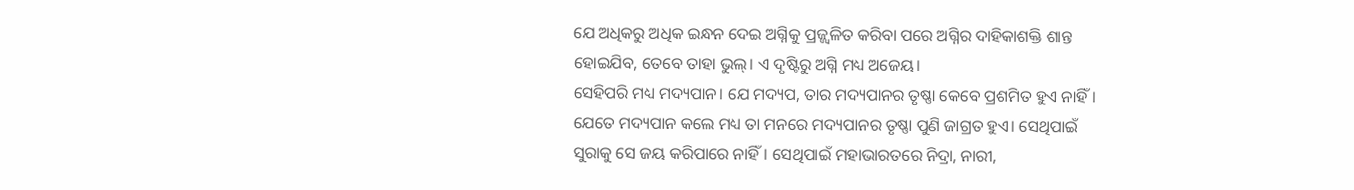ଯେ ଅଧିକରୁ ଅଧିକ ଇନ୍ଧନ ଦେଇ ଅଗ୍ନିକୁ ପ୍ରଜ୍ଜ୍ବଳିତ କରିବା ପରେ ଅଗ୍ନିର ଦାହିକାଶକ୍ତି ଶାନ୍ତ ହୋଇଯିବ, ତେବେ ତାହା ଭୁଲ୍‌। ଏ ଦୃଷ୍ଟିରୁ ଅଗ୍ନି ମଧ୍ୟ ଅଜେୟ।
ସେହିପରି ମଧ୍ୟ ମଦ୍ୟପାନ। ଯେ ମଦ୍ୟପ, ତାର ମଦ୍ୟପାନର ତୃଷ୍ଣା କେବେ ପ୍ରଶମିତ ହୁଏ ନାହିଁ। ଯେତେ ମଦ୍ୟପାନ କଲେ ମଧ୍ୟ ତା ମନରେ ମଦ୍ୟପାନର ତୃଷ୍ଣା ପୁଣି ଜାଗ୍ରତ ହୁଏ। ସେଥିପାଇଁ ସୁରାକୁ ସେ ଜୟ କରିପାରେ ନାହିଁ। ସେଥିପାଇଁ ମହାଭାରତରେ ନିଦ୍ରା, ନାରୀ,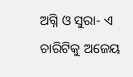ଅଗ୍ନି ଓ ସୁରା- ଏ ଚାରିଟିକୁ ଅଜେୟ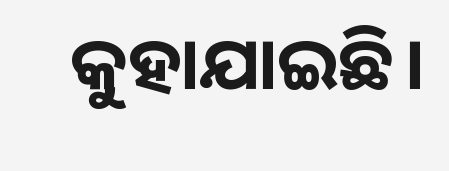କୁହାଯାଇଛି।